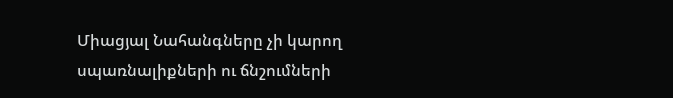Միացյալ Նահանգները չի կարող սպառնալիքների ու ճնշումների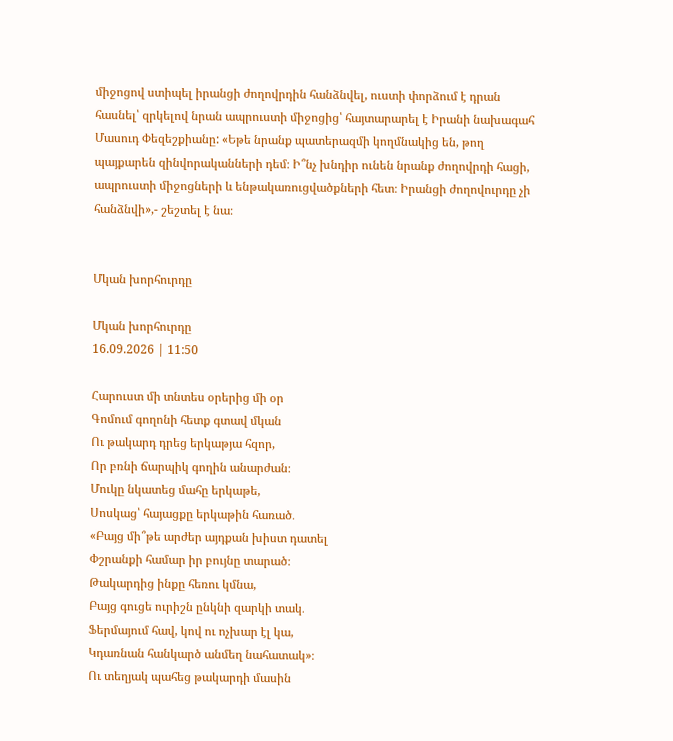միջոցով ստիպել իրանցի ժողովրդին հանձնվել, ուստի փորձում է դրան հասնել՝ զրկելով նրան ապրուստի միջոցից՝ հայտարարել է Իրանի նախագահ Մասուդ Փեզեշքիանը: «Եթե նրանք պատերազմի կողմնակից են, թող պայքարեն զինվորականների դեմ։ Ի՞նչ խնդիր ունեն նրանք ժողովրդի հացի, ապրուստի միջոցների և ենթակառուցվածքների հետ։ Իրանցի ժողովուրդը չի հանձնվի»,- շեշտել է նա։


Մկան խորհուրդը

Մկան խորհուրդը
16.09.2026 | 11:50

Հարուստ մի տնտես օրերից մի օր
Գոմում գողոնի հետք գտավ մկան
Ու թակարդ դրեց երկաթյա հզոր,
Որ բռնի ճարպիկ գողին անարժան։
Մուկը նկատեց մահը երկաթե,
Սոսկաց՝ հայացքը երկաթին հառած․
«Բայց մի՞թե արժեր այդքան խիստ դատել
Փշրանքի համար իր բույնը տարած։
Թակարդից ինքը հեռու կմնա,
Բայց գուցե ուրիշն ընկնի զարկի տակ․
Ֆերմայում հավ, կով ու ոչխար էլ կա,
Կդառնան հանկարծ անմեղ նահատակ»։
Ու տեղյակ պահեց թակարդի մասին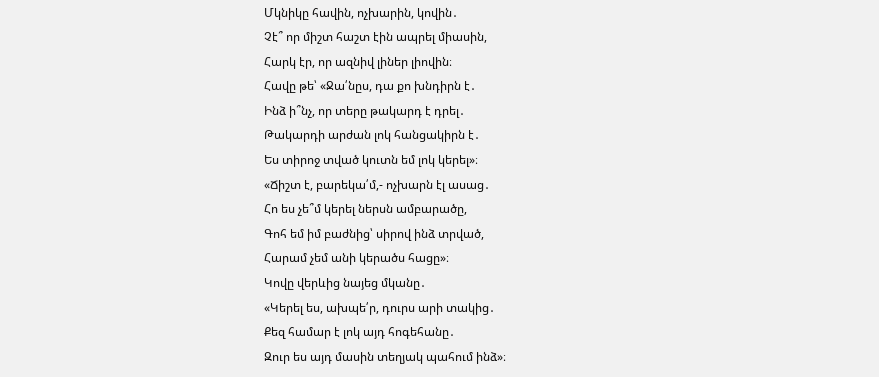Մկնիկը հավին, ոչխարին, կովին․
Չէ՞ որ միշտ հաշտ էին ապրել միասին,
Հարկ էր, որ ազնիվ լիներ լիովին։
Հավը թե՝ «Ջա՛նըս, դա քո խնդիրն է․
Ինձ ի՞նչ, որ տերը թակարդ է դրել․
Թակարդի արժան լոկ հանցակիրն է․
Ես տիրոջ տված կուտն եմ լոկ կերել»։
«Ճիշտ է, բարեկա՛մ,- ոչխարն էլ ասաց․
Հո ես չե՞մ կերել ներսն ամբարածը,
Գոհ եմ իմ բաժնից՝ սիրով ինձ տրված,
Հարամ չեմ անի կերածս հացը»։
Կովը վերևից նայեց մկանը․
«Կերել ես, ախպե՛ր, դուրս արի տակից․
Քեզ համար է լոկ այդ հոգեհանը․
Զուր ես այդ մասին տեղյակ պահում ինձ»։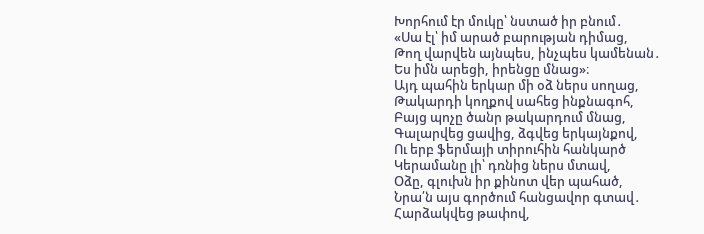Խորհում էր մուկը՝ նստած իր բնում․
«Սա էլ՝ իմ արած բարության դիմաց,
Թող վարվեն այնպես, ինչպես կամենան․
Ես իմն արեցի, իրենցը մնաց»։
Այդ պահին երկար մի օձ ներս սողաց,
Թակարդի կողքով սահեց ինքնագոհ,
Բայց պոչը ծանր թակարդում մնաց,
Գալարվեց ցավից, ձգվեց երկայնքով,
Ու երբ ֆերմայի տիրուհին հանկարծ
Կերամանը լի՝ դռնից ներս մտավ,
Օձը, գլուխն իր քինոտ վեր պահած,
Նրա՛ն այս գործում հանցավոր գտավ․
Հարձակվեց թափով,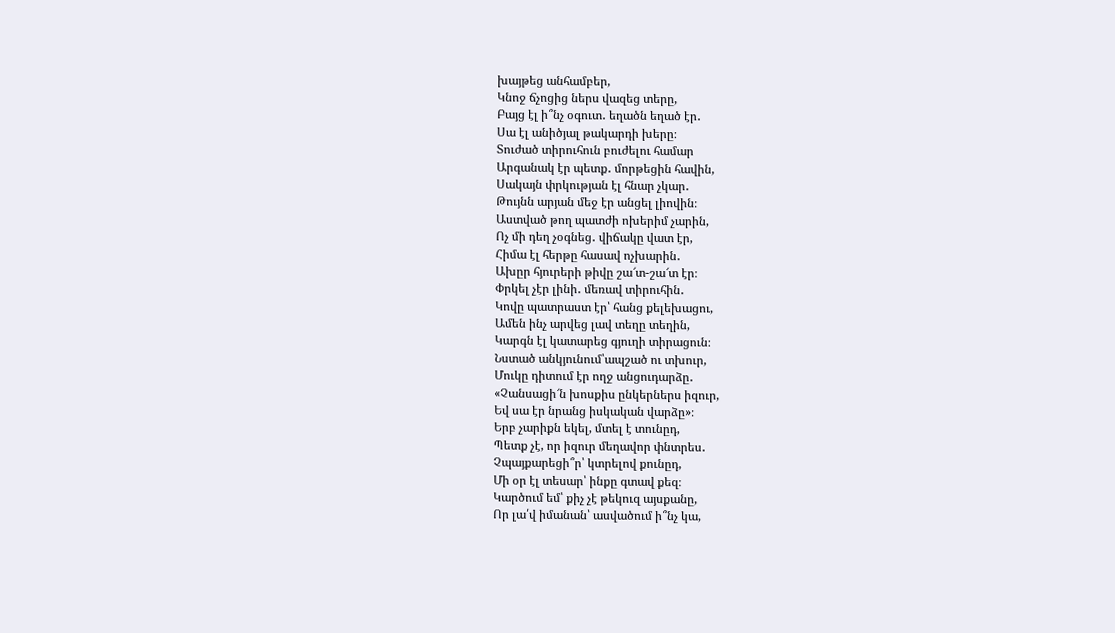խայթեց անհամբեր,
Կնոջ ճչոցից ներս վազեց տերը,
Բայց էլ ի՞նչ օգուտ․ եղածն եղած էր․
Սա էլ անիծյալ թակարդի խերը։
Տուժած տիրուհուն բուժելու համար
Արգանակ էր պետք․ մորթեցին հավին,
Սակայն փրկության էլ հնար չկար․
Թույնն արյան մեջ էր անցել լիովին։
Աստված թող պատժի ոխերիմ չարին,
Ոչ մի դեղ չօգնեց․ վիճակը վատ էր,
Հիմա էլ հերթը հասավ ոչխարին․
Ախըր հյուրերի թիվը շա՜տ-շա՜տ էր։
Փրկել չէր լինի․ մեռավ տիրուհին․
Կովը պատրաստ էր՝ հանց քելեխացու,
Ամեն ինչ արվեց լավ տեղը տեղին,
Կարգն էլ կատարեց գյուղի տիրացուն։
Նստած անկյունում՝ապշած ու տխուր,
Մուկը դիտում էր ողջ անցուդարձը․
«Չանսացի՜ն խոսքիս ընկերներս իզուր,
Եվ սա էր նրանց իսկական վարձը»։
Երբ չարիքն եկել, մտել է տունըդ,
Պետք չէ, որ իզուր մեղավոր փնտրես․
Չպայքարեցի՞ր՝ կտրելով քունըդ,
Մի օր էլ տեսար՝ ինքը գտավ քեզ։
Կարծում եմ՝ քիչ չէ թեկուզ այսքանը,
Որ լա՛վ իմանան՝ ասվածում ի՞նչ կա,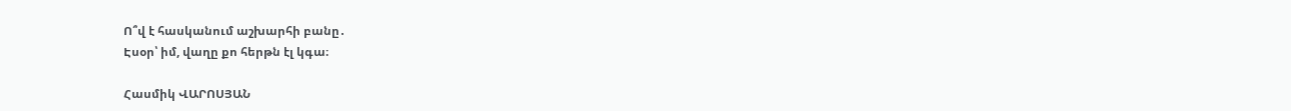Ո՞վ է հասկանում աշխարհի բանը․
Էսօր՝ իմ, վաղը քո հերթն էլ կգա։

Հասմիկ ՎԱՐՈՍՅԱՆ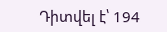Դիտվել է՝ 194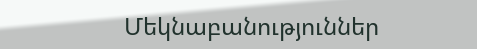Մեկնաբանություններ